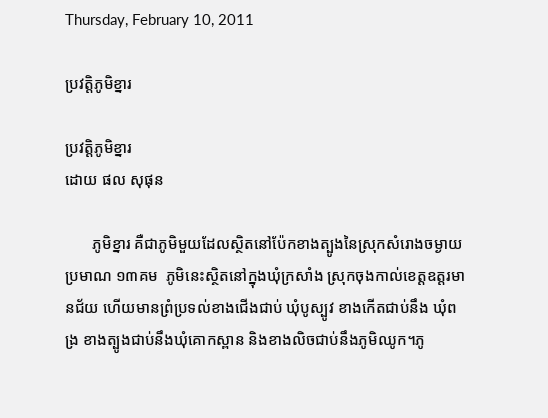Thursday, February 10, 2011

ប្រវត្តិភូមិខ្នារ

ប្រវត្តិភូមិខ្នារ
ដោយ ផល សុផុន

       ភូមិខ្នារ គឺជាភូមិមួយដែលស្ថិតនៅប៉ែកខាងត្បូងនៃស្រុកសំរោងចម្ងាយប្រមាណ ១៣គម  ភូមិនេះស្ថិតនៅក្នុងឃុំក្រសាំង ស្រុកចុងកាល់ខេត្តឧត្តរមានជ័យ ហើយមានព្រំប្រទល់ខាងជើងជាប់ ឃុំបូស្បូវ ខាងកើតជាប់នឹង ឃុំពង្រ ខាងត្បូងជាប់នឹងឃុំគោកស្ពាន និងខាងលិចជាប់នឹងភូមិឈូក។ភូ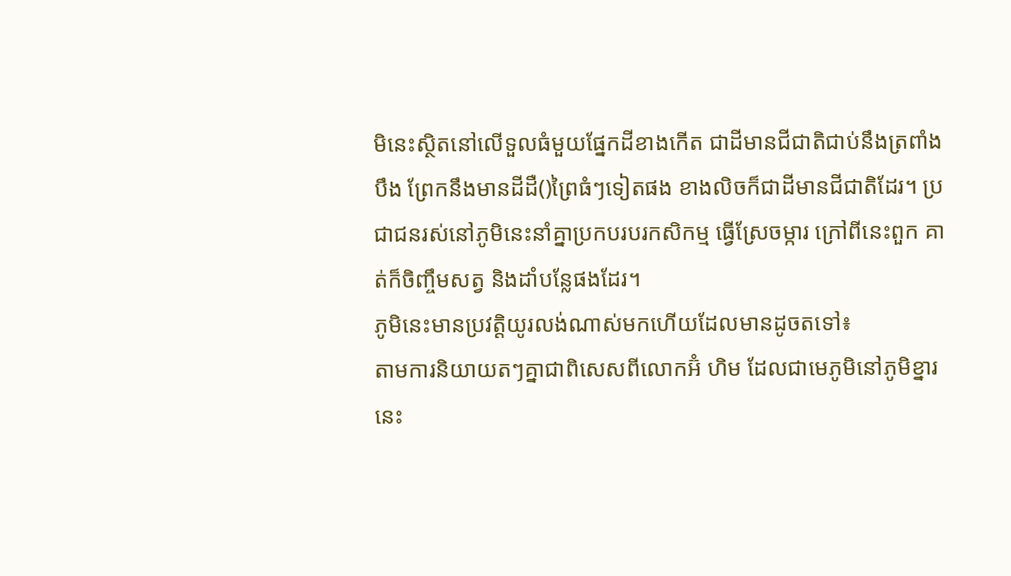មិនេះស្ថិតនៅលើទួលធំមួយផ្នែកដីខាងកើត ជាដីមានជីជាតិជាប់នឹងត្រពាំង បឹង ព្រែកនឹងមានដីដឺ()ព្រៃធំៗទៀតផង ខាងលិចក៏ជាដីមានជីជាតិដែរ។ ប្រជាជនរស់នៅភូមិនេះនាំគ្នាប្រកបរបរកសិកម្ម ធ្វើស្រែចម្ការ ក្រៅពីនេះពួក គាត់ក៏ចិញ្ចឹមសត្វ និងដាំបន្លែផងដែរ។
ភូមិនេះមានប្រវត្តិយូរលង់ណាស់មកហើយដែលមានដូចតទៅ៖
តាមការនិយាយតៗគ្នាជាពិសេសពីលោកអ៊ំ ហិម ដែលជាមេភូមិនៅភូមិខ្នារនេះ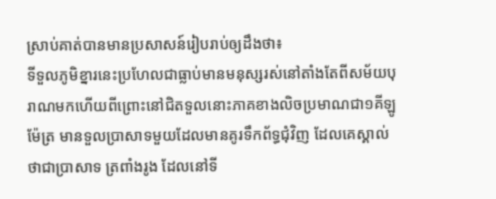ស្រាប់គាត់បានមានប្រសាសន៍រៀបរាប់ឲ្យដឹងថា៖
ទីទួលភូមិខ្នារនេះប្រហែលជាធ្លាប់មានមនុស្សរស់នៅតាំងតែពីសម័យបុរាណមកហើយពីព្រោះនៅជិតទួលនោះភាគខាងលិចប្រមាណជា១គីឡូម៉ែត្រ មានទួលប្រាសាទមួយដែលមានគូរទឹកព័ទ្ធជុំវិញ ដែលគេស្គាល់ថាជាប្រាសាទ ត្រពាំងរូង ដែលនៅទី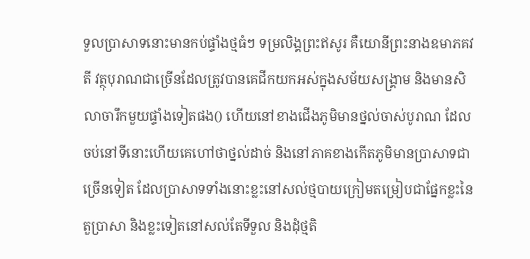ទួលប្រាសាទនោះមានកប់ផ្ទាំងថ្មធំៗ ទម្រលិង្គព្រះឥសូរ គឺយោនីព្រះនាងឧមាភគវតី វត្ថុបុរាណជាច្រើនដែលត្រូវបានគេជីកយកអស់ក្នុងសម័យសង្គ្រាម និងមានសិលាចារឹកមួយផ្ទាំងទៀតផង() ហើយនៅខាងជើងភូមិមានថ្នល់ចាស់បូរាណ ដែលចប់នៅទីនោះហើយគេហៅថាថ្នល់ដាច់ និងនៅភាគខាងកើតភូមិមានប្រាសាទជាច្រើនទៀត ដែលប្រាសាទទាំងនោះខ្លះនៅសល់ថ្មបាយក្រៀមតម្រៀបជាផ្នែកខ្លះនៃតួប្រាសា និងខ្លះទៀតនៅសល់តែទីទួល និងដុំថ្មតិ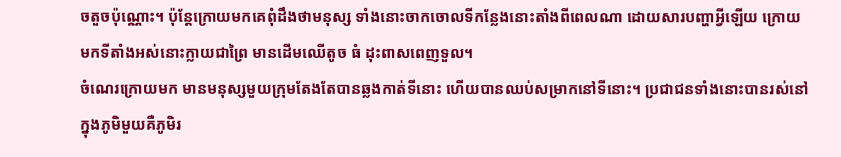ចតួចប៉ុណ្ណោះ។ ប៉ុន្តែក្រោយមកគេពុំដឹងថាមនុស្ស ទាំងនោះចាកចោលទីកន្លែងនោះតាំងពីពេលណា ដោយសារបញ្ហាអ្វីឡើយ ក្រោយមកទីតាំងអស់នោះក្លាយជាព្រៃ មានដើមឈើតូច ធំ ដុះពាសពេញទួល។
ចំណេរក្រោយមក មានមនុស្សមួយក្រុមតែងតែបានឆ្លងកាត់ទីនោះ ហើយបានឈប់សម្រាកនៅទីនោះ។ ប្រជាជនទាំងនោះបានរស់នៅក្នុងភូមិមួយគឺភូមិរ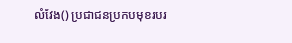លំវែង() ប្រជាជនប្រកបមុខរបរ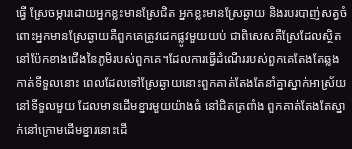ធ្វើ ស្រែចម្ការដោយអ្នកខ្លះមានស្រែជិត អ្នកខ្លះមានស្រែឆ្ងាយ និងរបរបាញ់សត្វចំពោះអ្នកមានស្រែឆ្ងាយគឺពួកគេត្រូវដេកផ្លូវមួយយប់ ជាពិសេសគឺស្រែដែលស្ថិតនៅប៉ែកខាងជើងនៃភូមិរបស់ពួកគេ។ដែលការធ្វើដំណើររបស់ពួកគេតែងតែឆ្លងកាត់ទីទួលនោះ ពេលដែលទៅស្រែឆ្ងាយនោះពួកគាត់តែងតែនាំគ្នាស្នាក់អាស្រ័យនៅទីទួលមួយ ដែលមានដើមខ្នារមួយយ៉ាងធំ នៅជិតត្រពាំង ពួកគាត់តែងតែស្នាក់នៅក្រោមដើមខ្នារនោះដើ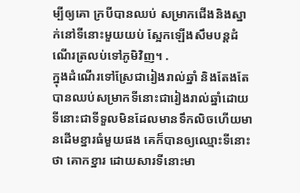ម្បីឲ្យគោ ក្របីបានឈប់ សម្រាកជើងនិងស្នាក់នៅទីនោះមួយយប់ ស្អែកឡើងសឹមបន្តដំណើរត្រលប់ទៅភូមិវិញ។ .
ក្នុងដំណើរទៅស្រែជារៀងរាល់ឆ្នាំ និងតែងតែបានឈប់សម្រាកទីនោះជារៀងរាល់ឆ្នាំដោយទីនោះជាទីទួលមិនដែលមានទឹកលិចហើយមានដើមខ្នារធំមួយផង គេក៏បានឲ្យឈ្មោះទីនោះថា គោកខ្នារ ដោយសារទីនោះមា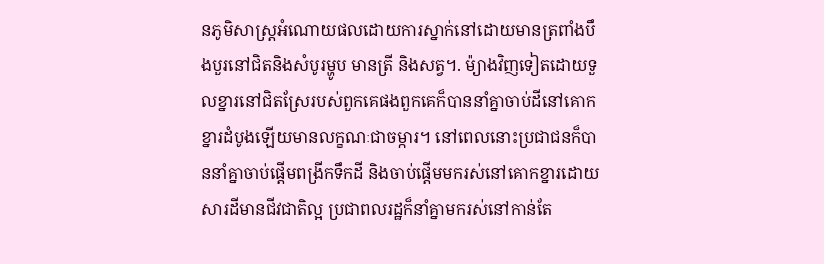នភូមិសាស្ត្រអំណោយផលដោយការស្នាក់នៅដោយមានត្រពាំងបឹងបួរនៅជិតនិងសំបូរម្ហូប មានត្រី និងសត្វ។. ម៉្យាងវិញទៀតដោយទួលខ្នារនៅជិតស្រែរបស់ពួកគេផងពួកគេក៏បាននាំគ្នាចាប់ដីនៅគោកខ្នារដំបូងឡើយមានលក្ខណៈជាចម្ការ។ នៅពេលនោះប្រជាជនក៏បាននាំគ្នាចាប់ផ្ដើមពង្រីកទឹកដី និងចាប់ផ្ដើមមករស់នៅគោកខ្នារដោយសារដីមានជីវជាតិល្អ ប្រជាពលរដ្ឋក៏នាំគ្នាមករស់នៅកាន់តែ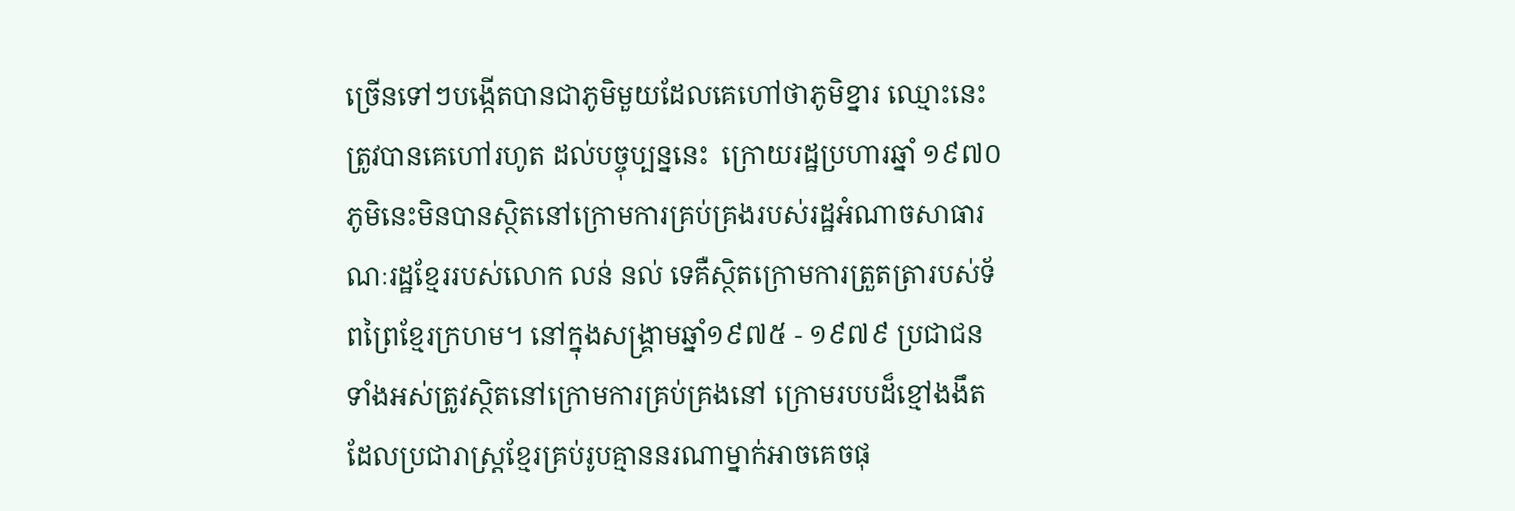ច្រើនទៅៗបង្កើតបានជាភូមិមួយដែលគេហៅថាភូមិខ្នារ ឈ្មោះនេះត្រូវបានគេហៅរហូត ដល់បច្ចុប្បន្ននេះ  ក្រោយរដ្ឋប្រហារឆ្នាំ ១៩៧០ភូមិនេះមិនបានស្ថិតនៅក្រោមការគ្រប់គ្រងរបស់រដ្ឋអំណាចសាធារណៈរដ្ឋខ្មែររបស់លោក លន់ នល់ ទេគឺស្ថិតក្រោមការត្រួតត្រារបស់ទ័ពព្រៃខ្មែរក្រហម។ នៅក្នុងសង្គ្រាមឆ្នាំ១៩៧៥ - ១៩៧៩ ប្រជាជនទាំងអស់ត្រូវស្ថិតនៅក្រោមការគ្រប់គ្រងនៅ ក្រោមរបបដ៏ខ្មៅងងឹត ដែលប្រជារាស្ត្រខ្មែរគ្រប់រូបគ្មាននរណាម្នាក់អាចគេចផុ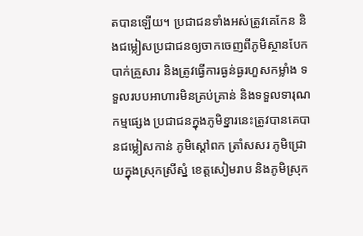តបានឡើយ។ ប្រជាជនទាំងអស់ត្រូវគេកែន និងជម្លៀសប្រជាជនឲ្យចាកចេញពីភូមិស្ថានបែកបាក់គ្រួសារ និងត្រូវធ្វើការធ្ងន់ធ្ងរហួសកម្លាំង ទទួលរបបអាហារមិនគ្រប់គ្រាន់ និងទទួលទារុណកម្មផ្សេង ប្រជាជនក្នុងភូមិខ្នារនេះត្រូវបានគេបានជម្លៀសកាន់ ភូមិស្ដៅពក ត្រាំសសរ ភូមិជ្រោយក្នុងស្រុកស្រីស្នំ ខេត្តសៀមរាប និងភូមិស្រុក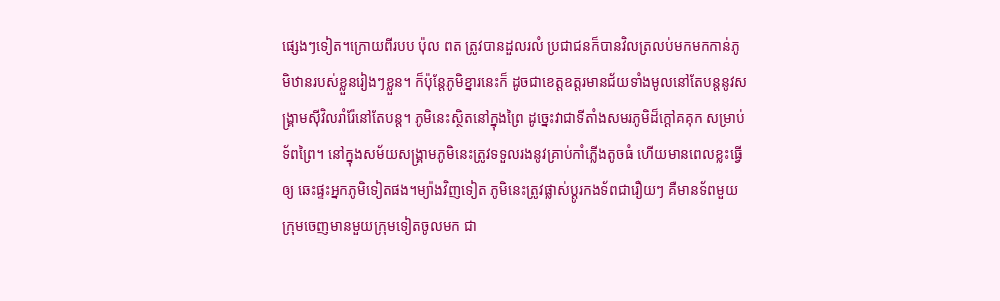ផ្សេងៗទៀត។ក្រោយពីរបប ប៉ុល ពត ត្រូវបានដួលរលំ ប្រជាជនក៏បានវិលត្រលប់មកមកកាន់ភូមិឋានរបស់ខ្លួនរៀងៗខ្លួន។ ក៏ប៉ុន្តែភូមិខ្នារនេះក៏ ដូចជាខេត្តឧត្តរមានជ័យទាំងមូលនៅតែបន្តនូវសង្គ្រាមស៊ីវិលរាំរ៉ែនៅតែបន្ត។ ភូមិនេះស្ថិតនៅក្នុងព្រៃ ដូច្នេះវាជាទីតាំងសមរភូមិដ៏ក្ដៅគគុក សម្រាប់ទ័ពព្រៃ។ នៅក្នុងសម័យសង្គ្រាមភូមិនេះត្រូវទទួលរងនូវគ្រាប់កាំភ្លើងតូចធំ ហើយមានពេលខ្លះធ្វើឲ្យ ឆេះផ្ទះអ្នកភូមិទៀតផង។ម្យ៉ាងវិញទៀត ភូមិនេះត្រូវផ្លាស់ប្ដូរកងទ័ពជារឿយៗ គឺមានទ័ពមួយក្រុមចេញមានមួយក្រុមទៀតចូលមក ជា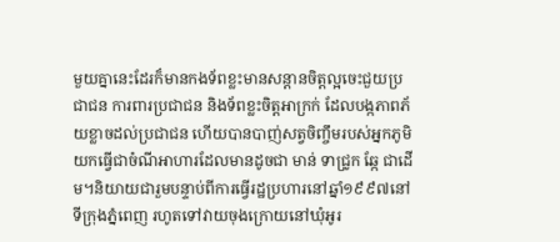មួយគ្នានេះដែរក៏មានកងទ័ពខ្លះមានសន្ដានចិត្តល្អចេះជួយប្រជាជន ការពារប្រជាជន និងទ័ពខ្លះចិត្តអាក្រក់ ដែលបង្កភាពភ័យខ្លាចដល់ប្រជាជន ហើយបានបាញ់សត្វចិញ្ចឹមរបស់អ្នកភូមិ យកធ្វើជាចំណីអាហារដែលមានដូចជា មាន់ ទាជ្រូក ឆ្កែ ជាដើម។និយាយជារួមបន្ទាប់ពីការធ្វើរដ្ឋប្រហារនៅឆ្នាំ១៩៩៧នៅទីក្រុងភ្នំពេញ រហូតទៅវាយចុងក្រោយនៅឃុំអូរ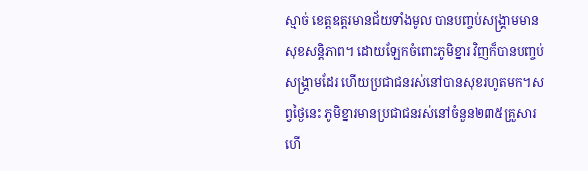ស្មាច់ ខេត្តឧត្តរមានជ័យទាំងមូល បានបញ្ចប់សង្គ្រាមមានសុខសន្តិភាព។ ដោយឡែកចំពោះភូមិខ្នារ វិញក៏បានបញ្ចប់សង្គ្រាមដែរ ហើយប្រជាជនរស់នៅបានសុខរហូតមក។សព្វថ្ងៃនេះ ភូមិខ្នារមានប្រជាជនរស់នៅចំនួន២៣៥គ្រួសារ ហើ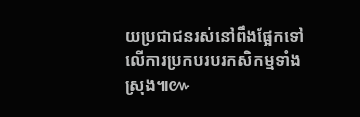យប្រជាជនរស់នៅពឹងផ្អែកទៅលើការប្រកបរបរកសិកម្មទាំងស្រុង៕៚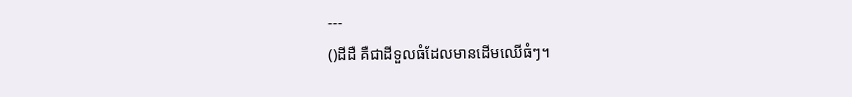---
()ដីដឺ គឺជាដីទួលធំដែលមានដើមឈើធំៗ។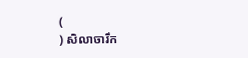(
) សិលាចារឹក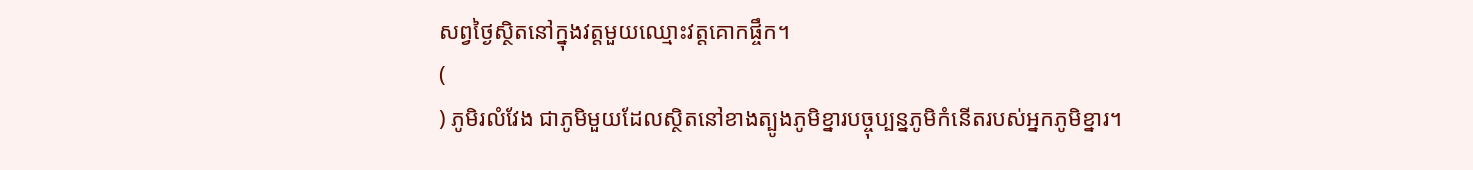សព្វថ្ងៃស្ថិតនៅក្នុងវត្តមួយឈ្មោះវត្តគោកផ្ចឹក។
(
) ភូមិរលំវែង ជាភូមិមួយដែលស្ថិតនៅខាងត្បូងភូមិខ្នារបច្ចុប្បន្នភូមិកំនើតរបស់អ្នកភូមិខ្នារ។